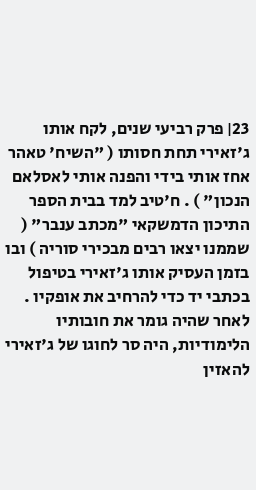23׀ פרק רביעי שנים, לקח אותו ג'זאירי תחת חסותו ( "השיח' טאהר אחז אותי בידי והפנה אותי לאסלאם הנכון" ) . ח'טיב למד בבית הספר התיכון הדמשקאי "מכתב ענבר" ( שממנו יצאו רבים מבכירי סוריה ) ובו בזמן העסיק אותו ג'זאירי בטיפול בכתבי יד כדי להרחיב את אופקיו . לאחר שהיה גומר את חובותיו הלימודיות, היה סר לחוגו של ג'זאירי להאזין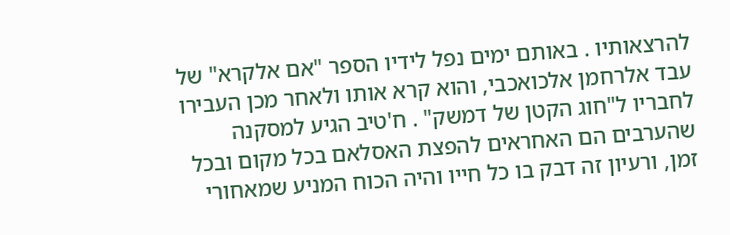להרצאותיו . באותם ימים נפל לידיו הספר "אם אלקרא" של עבד אלרחמן אלכואכבי, והוא קרא אותו ולאחר מכן העבירו לחבריו ל"חוג הקטן של דמשק" . ח'טיב הגיע למסקנה שהערבים הם האחראים להפצת האסלאם בכל מקום ובכל זמן, ורעיון זה דבק בו כל חייו והיה הכוח המניע שמאחורי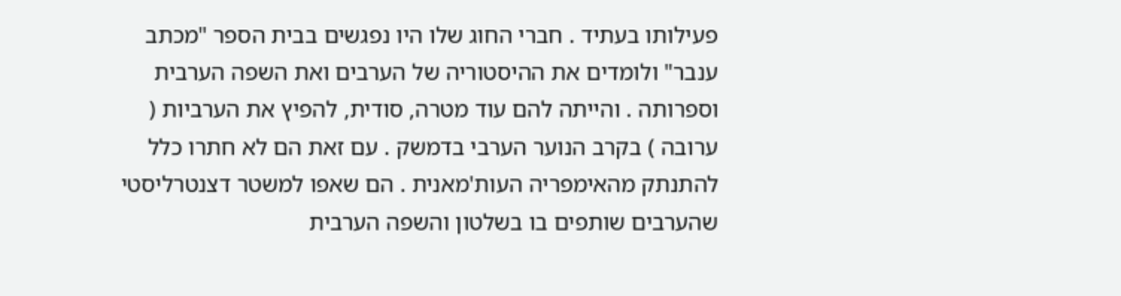פעילותו בעתיד . חברי החוג שלו היו נפגשים בבית הספר "מכתב ענבר" ולומדים את ההיסטוריה של הערבים ואת השפה הערבית וספרותה . והייתה להם עוד מטרה, סודית, להפיץ את הערביות ( ערובה ) בקרב הנוער הערבי בדמשק . עם זאת הם לא חתרו כלל להתנתק מהאימפריה העות'מאנית . הם שאפו למשטר דצנטרליסטי שהערבים שותפים בו בשלטון והשפה הערבית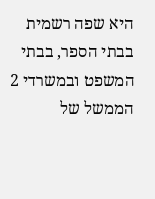היא שפה רשמית בבתי הספר, בבתי המשפט ובמשרדי 2 הממשל של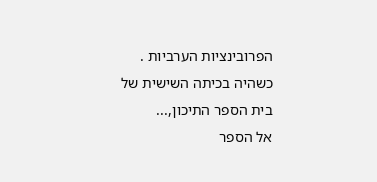הפרובינציות הערביות . כשהיה בכיתה השישית של בית הספר התיכון,...
אל הספר